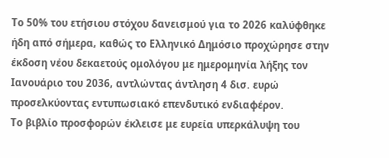Το 50% του ετήσιου στόχου δανεισμού για το 2026 καλύφθηκε ήδη από σήμερα, καθώς το Ελληνικό Δημόσιο προχώρησε στην έκδοση νέου δεκαετούς ομολόγου με ημερομηνία λήξης τον Ιανουάριο του 2036, αντλώντας άντληση 4 δισ. ευρώ προσελκύοντας εντυπωσιακό επενδυτικό ενδιαφέρον.
Το βιβλίο προσφορών έκλεισε με ευρεία υπερκάλυψη του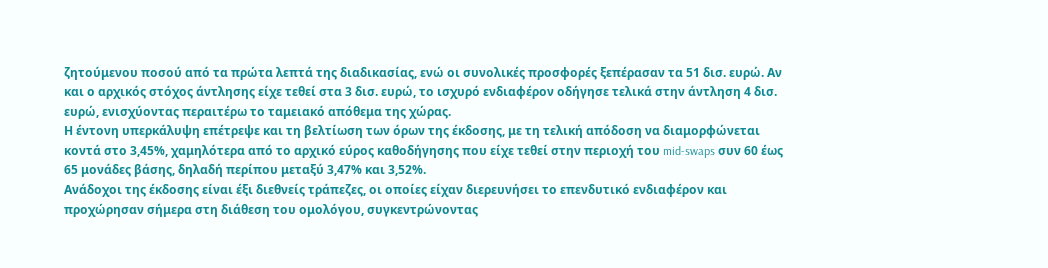ζητούμενου ποσού από τα πρώτα λεπτά της διαδικασίας, ενώ οι συνολικές προσφορές ξεπέρασαν τα 51 δισ. ευρώ. Αν και ο αρχικός στόχος άντλησης είχε τεθεί στα 3 δισ. ευρώ, το ισχυρό ενδιαφέρον οδήγησε τελικά στην άντληση 4 δισ. ευρώ, ενισχύοντας περαιτέρω το ταμειακό απόθεμα της χώρας.
Η έντονη υπερκάλυψη επέτρεψε και τη βελτίωση των όρων της έκδοσης, με τη τελική απόδοση να διαμορφώνεται κοντά στο 3,45%, χαμηλότερα από το αρχικό εύρος καθοδήγησης που είχε τεθεί στην περιοχή του mid-swaps συν 60 έως 65 μονάδες βάσης, δηλαδή περίπου μεταξύ 3,47% και 3,52%.
Ανάδοχοι της έκδοσης είναι έξι διεθνείς τράπεζες, οι οποίες είχαν διερευνήσει το επενδυτικό ενδιαφέρον και προχώρησαν σήμερα στη διάθεση του ομολόγου, συγκεντρώνοντας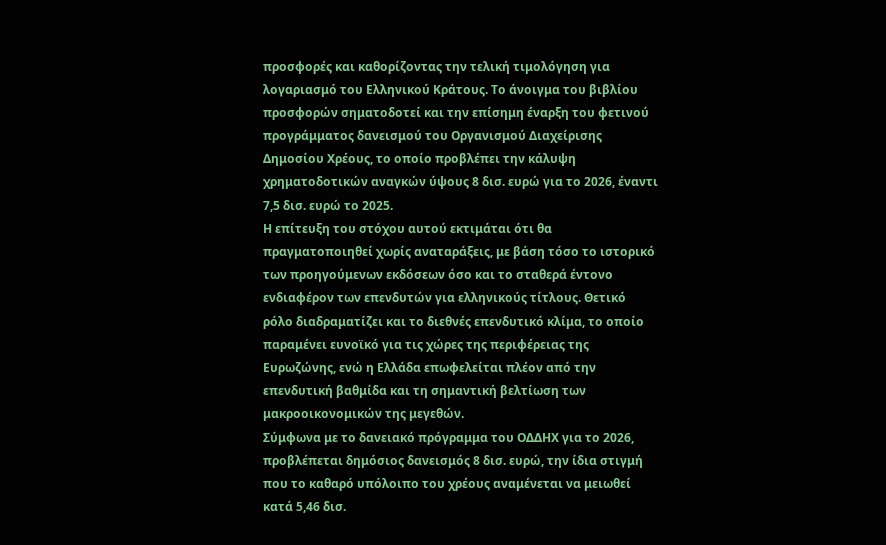προσφορές και καθορίζοντας την τελική τιμολόγηση για λογαριασμό του Ελληνικού Κράτους. Το άνοιγμα του βιβλίου προσφορών σηματοδοτεί και την επίσημη έναρξη του φετινού προγράμματος δανεισμού του Οργανισμού Διαχείρισης Δημοσίου Χρέους, το οποίο προβλέπει την κάλυψη χρηματοδοτικών αναγκών ύψους 8 δισ. ευρώ για το 2026, έναντι 7,5 δισ. ευρώ το 2025.
Η επίτευξη του στόχου αυτού εκτιμάται ότι θα πραγματοποιηθεί χωρίς αναταράξεις, με βάση τόσο το ιστορικό των προηγούμενων εκδόσεων όσο και το σταθερά έντονο ενδιαφέρον των επενδυτών για ελληνικούς τίτλους. Θετικό ρόλο διαδραματίζει και το διεθνές επενδυτικό κλίμα, το οποίο παραμένει ευνοϊκό για τις χώρες της περιφέρειας της Ευρωζώνης, ενώ η Ελλάδα επωφελείται πλέον από την επενδυτική βαθμίδα και τη σημαντική βελτίωση των μακροοικονομικών της μεγεθών.
Σύμφωνα με το δανειακό πρόγραμμα του ΟΔΔΗΧ για το 2026, προβλέπεται δημόσιος δανεισμός 8 δισ. ευρώ, την ίδια στιγμή που το καθαρό υπόλοιπο του χρέους αναμένεται να μειωθεί κατά 5,46 δισ.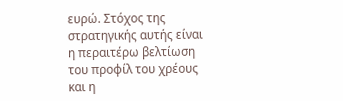ευρώ. Στόχος της στρατηγικής αυτής είναι η περαιτέρω βελτίωση του προφίλ του χρέους και η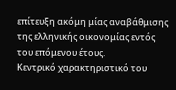επίτευξη ακόμη μίας αναβάθμισης της ελληνικής οικονομίας εντός του επόμενου έτους.
Κεντρικό χαρακτηριστικό του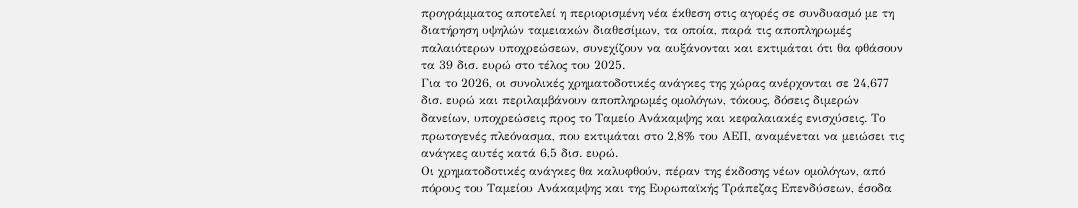προγράμματος αποτελεί η περιορισμένη νέα έκθεση στις αγορές σε συνδυασμό με τη διατήρηση υψηλών ταμειακών διαθεσίμων, τα οποία, παρά τις αποπληρωμές παλαιότερων υποχρεώσεων, συνεχίζουν να αυξάνονται και εκτιμάται ότι θα φθάσουν τα 39 δισ. ευρώ στο τέλος του 2025.
Για το 2026, οι συνολικές χρηματοδοτικές ανάγκες της χώρας ανέρχονται σε 24,677 δισ. ευρώ και περιλαμβάνουν αποπληρωμές ομολόγων, τόκους, δόσεις διμερών δανείων, υποχρεώσεις προς το Ταμείο Ανάκαμψης και κεφαλαιακές ενισχύσεις. Το πρωτογενές πλεόνασμα, που εκτιμάται στο 2,8% του ΑΕΠ, αναμένεται να μειώσει τις ανάγκες αυτές κατά 6,5 δισ. ευρώ.
Οι χρηματοδοτικές ανάγκες θα καλυφθούν, πέραν της έκδοσης νέων ομολόγων, από πόρους του Ταμείου Ανάκαμψης και της Ευρωπαϊκής Τράπεζας Επενδύσεων, έσοδα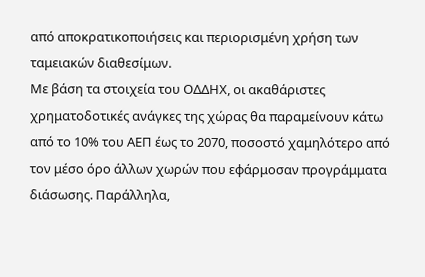από αποκρατικοποιήσεις και περιορισμένη χρήση των ταμειακών διαθεσίμων.
Με βάση τα στοιχεία του ΟΔΔΗΧ, οι ακαθάριστες χρηματοδοτικές ανάγκες της χώρας θα παραμείνουν κάτω από το 10% του ΑΕΠ έως το 2070, ποσοστό χαμηλότερο από τον μέσο όρο άλλων χωρών που εφάρμοσαν προγράμματα διάσωσης. Παράλληλα,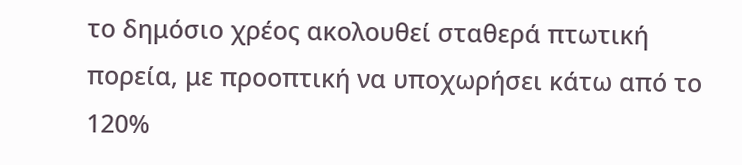το δημόσιο χρέος ακολουθεί σταθερά πτωτική πορεία, με προοπτική να υποχωρήσει κάτω από το 120%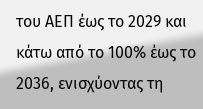του ΑΕΠ έως το 2029 και κάτω από το 100% έως το 2036, ενισχύοντας τη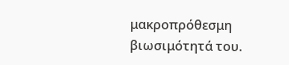μακροπρόθεσμη βιωσιμότητά του.